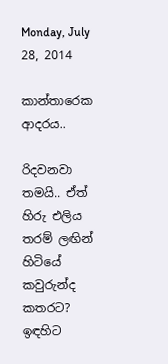Monday, July 28, 2014

කාන්තාරෙක ආදරය..

රිදවනවා තමයි.. ඒත්
හිරු එලිය තරම් ලඟින්
හිටියේ කවුරුන්ද කතරට?
ඉඳහිට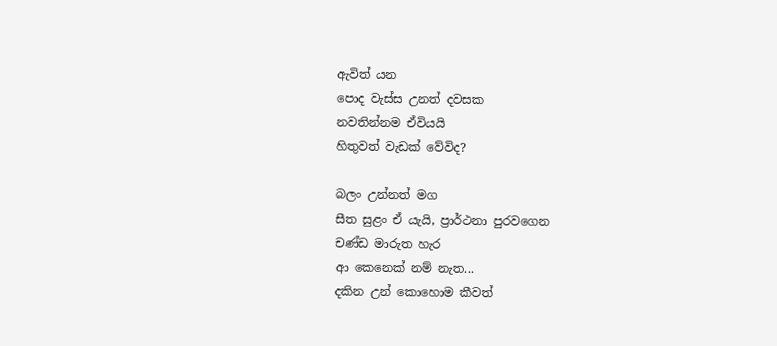ඇවිත් යන
පොද වැස්ස උනත් දවසක
නවතින්නම ඒවියයි
හිතුවත් වැඩක් වේවිද?

බලං උන්නත් මග
සීත සුළං ඒ යැයි, ප්‍රාර්ථනා පුරවගෙන
චණ්ඩ මාරුත හැර
ආ කෙනෙක් නම් නැත...
දකින උන් කොහොම කීවත්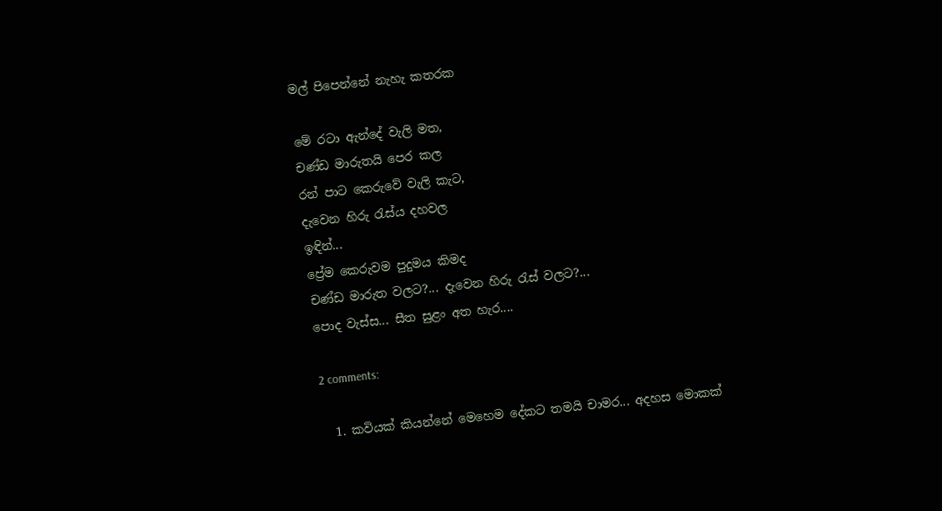මල් පිපෙන්නේ නැහැ කතරක

මේ රටා ඇන්දේ වැලි මත,
චණ්ඩ මාරුතයි පෙර කල
රන් පාට කෙරුවේ වැලි කැට,
දැවෙන හිරු රැස්ය දහවල
ඉඳින්...
ප්‍රේම කෙරුවම පුදුමය කිමද
චණ්ඩ මාරුත වලට?... දැවෙන හිරු රැස් වලට?...
පොද වැස්ස... සීත සුළං අත හැර....

2 comments:

  1. කවියක් කියන්නේ මෙහෙම දේකට තමයි චාමර... අදහස මොකක්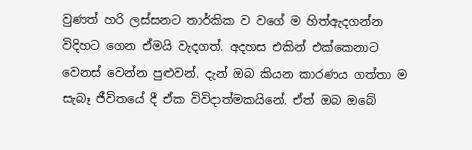වුණත් හරි ලස්සනට තාර්කික ව වගේ ම හිත්ඇදගන්න විදිහට ගෙන ඒමයි වැදගත්. අදහස එකින් එක්කෙනාට වෙනස් වෙන්න පුළුවන්. දැන් ඔබ කියන කාරණය ගත්තා ම සැබෑ ජීවිතයේ දී ඒක විවිදාත්මකයිනේ. ඒත් ඔබ ඔබේ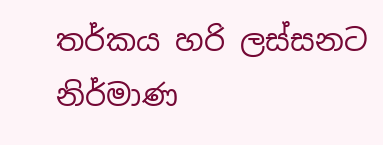තර්කය හරි ලස්සනට නිර්මාණ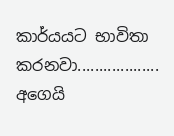කාර්යයට භාවිතා කරනවා................... අගෙයි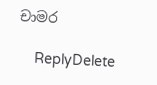චාමර

    ReplyDelete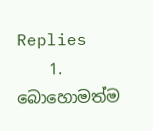Replies
    1. බොහොමත්ම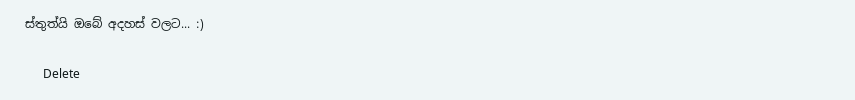ස්තුත්යි ඔබේ අදහස් වලට... :)

      Delete